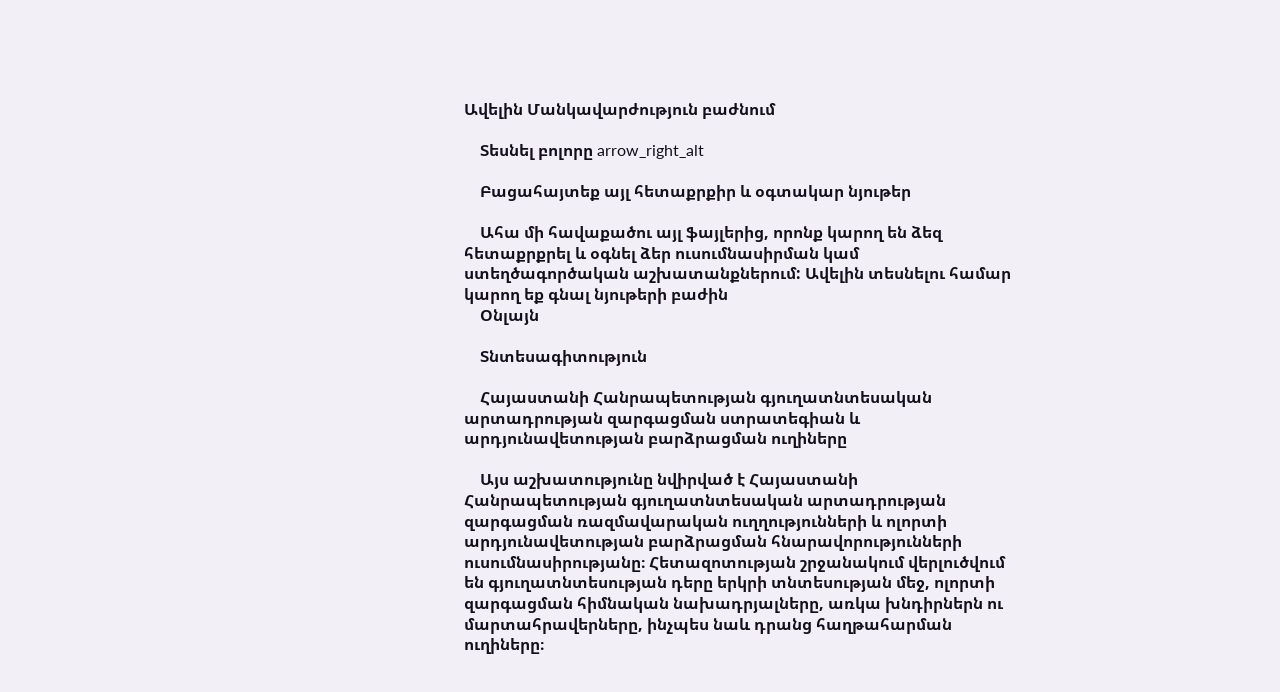Ավելին Մանկավարժություն բաժնում

    Տեսնել բոլորը arrow_right_alt

    Բացահայտեք այլ հետաքրքիր և օգտակար նյութեր

    Ահա մի հավաքածու այլ ֆայլերից, որոնք կարող են ձեզ հետաքրքրել և օգնել ձեր ուսումնասիրման կամ ստեղծագործական աշխատանքներում: Ավելին տեսնելու համար կարող եք գնալ նյութերի բաժին
    Օնլայն

    Տնտեսագիտություն

    Հայաստանի Հանրապետության գյուղատնտեսական արտադրության զարգացման ստրատեգիան և արդյունավետության բարձրացման ուղիները

    Այս աշխատությունը նվիրված է Հայաստանի Հանրապետության գյուղատնտեսական արտադրության զարգացման ռազմավարական ուղղությունների և ոլորտի արդյունավետության բարձրացման հնարավորությունների ուսումնասիրությանը։ Հետազոտության շրջանակում վերլուծվում են գյուղատնտեսության դերը երկրի տնտեսության մեջ, ոլորտի զարգացման հիմնական նախադրյալները, առկա խնդիրներն ու մարտահրավերները, ինչպես նաև դրանց հաղթահարման ուղիները։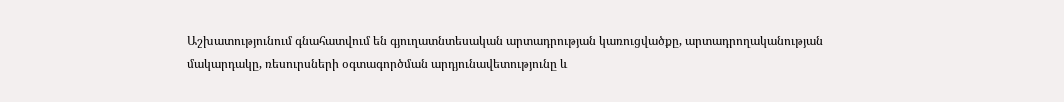Աշխատությունում գնահատվում են գյուղատնտեսական արտադրության կառուցվածքը, արտադրողականության մակարդակը, ռեսուրսների օգտագործման արդյունավետությունը և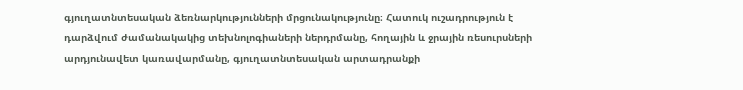գյուղատնտեսական ձեռնարկությունների մրցունակությունը։ Հատուկ ուշադրություն է դարձվում ժամանակակից տեխնոլոգիաների ներդրմանը, հողային և ջրային ռեսուրսների արդյունավետ կառավարմանը, գյուղատնտեսական արտադրանքի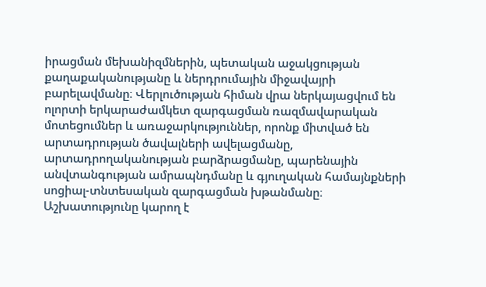իրացման մեխանիզմներին, պետական աջակցության քաղաքականությանը և ներդրումային միջավայրի բարելավմանը։ Վերլուծության հիման վրա ներկայացվում են ոլորտի երկարաժամկետ զարգացման ռազմավարական մոտեցումներ և առաջարկություններ, որոնք միտված են արտադրության ծավալների ավելացմանը, արտադրողականության բարձրացմանը, պարենային անվտանգության ամրապնդմանը և գյուղական համայնքների սոցիալ-տնտեսական զարգացման խթանմանը։ Աշխատությունը կարող է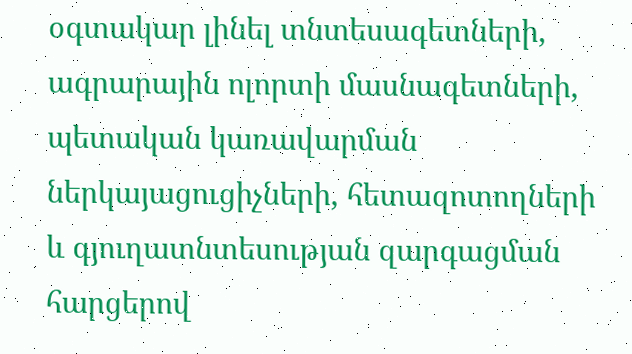օգտակար լինել տնտեսագետների, ագրարային ոլորտի մասնագետների, պետական կառավարման ներկայացուցիչների, հետազոտողների և գյուղատնտեսության զարգացման հարցերով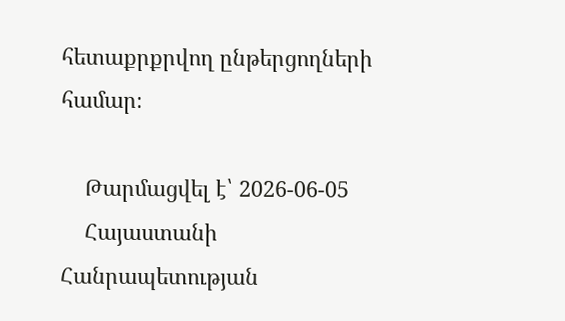հետաքրքրվող ընթերցողների համար։

    Թարմացվել է՝ 2026-06-05
    Հայաստանի Հանրապետության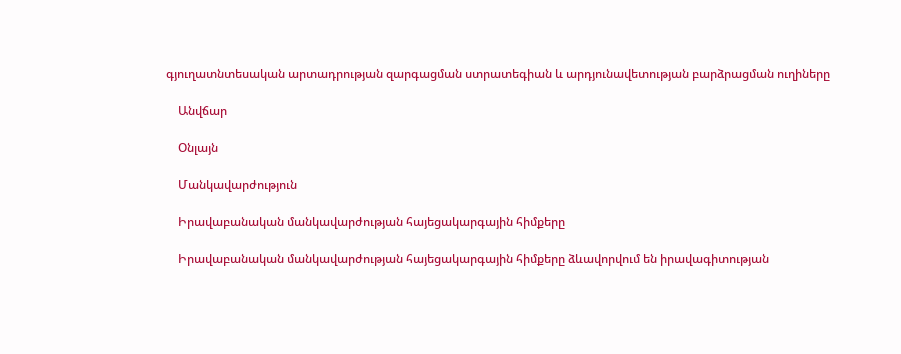գյուղատնտեսական արտադրության զարգացման ստրատեգիան և արդյունավետության բարձրացման ուղիները

    Անվճար

    Օնլայն

    Մանկավարժություն

    Իրավաբանական մանկավարժության հայեցակարգային հիմքերը

    Իրավաբանական մանկավարժության հայեցակարգային հիմքերը ձևավորվում են իրավագիտության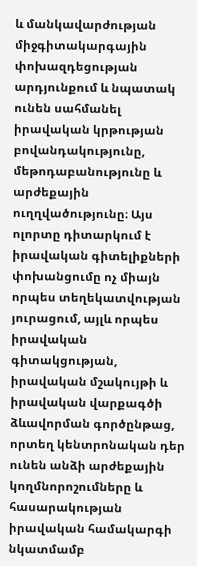և մանկավարժության միջգիտակարգային փոխազդեցության արդյունքում և նպատակ ունեն սահմանել իրավական կրթության բովանդակությունը, մեթոդաբանությունը և արժեքային ուղղվածությունը։ Այս ոլորտը դիտարկում է իրավական գիտելիքների փոխանցումը ոչ միայն որպես տեղեկատվության յուրացում, այլև որպես իրավական գիտակցության, իրավական մշակույթի և իրավական վարքագծի ձևավորման գործընթաց, որտեղ կենտրոնական դեր ունեն անձի արժեքային կողմնորոշումները և հասարակության իրավական համակարգի նկատմամբ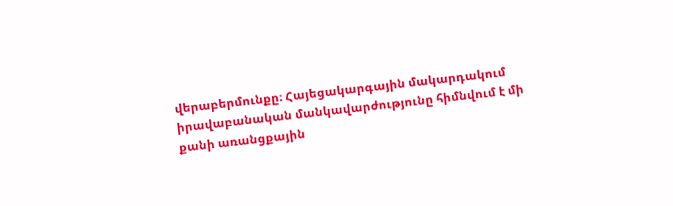վերաբերմունքը։ Հայեցակարգային մակարդակում իրավաբանական մանկավարժությունը հիմնվում է մի քանի առանցքային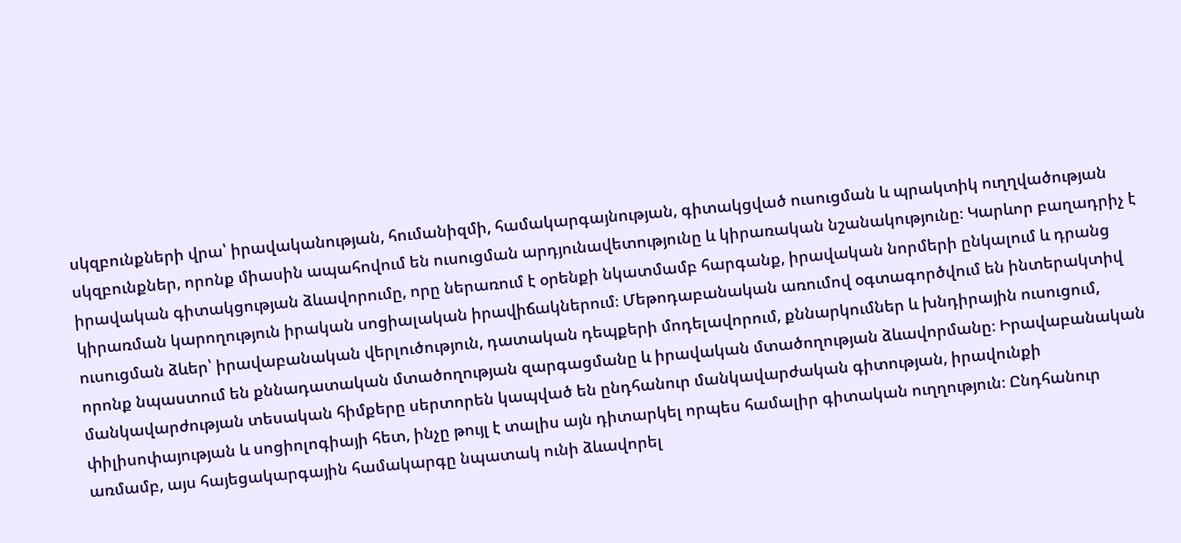սկզբունքների վրա՝ իրավականության, հումանիզմի, համակարգայնության, գիտակցված ուսուցման և պրակտիկ ուղղվածության սկզբունքներ, որոնք միասին ապահովում են ուսուցման արդյունավետությունը և կիրառական նշանակությունը։ Կարևոր բաղադրիչ է իրավական գիտակցության ձևավորումը, որը ներառում է օրենքի նկատմամբ հարգանք, իրավական նորմերի ընկալում և դրանց կիրառման կարողություն իրական սոցիալական իրավիճակներում։ Մեթոդաբանական առումով օգտագործվում են ինտերակտիվ ուսուցման ձևեր՝ իրավաբանական վերլուծություն, դատական դեպքերի մոդելավորում, քննարկումներ և խնդիրային ուսուցում, որոնք նպաստում են քննադատական մտածողության զարգացմանը և իրավական մտածողության ձևավորմանը։ Իրավաբանական մանկավարժության տեսական հիմքերը սերտորեն կապված են ընդհանուր մանկավարժական գիտության, իրավունքի փիլիսոփայության և սոցիոլոգիայի հետ, ինչը թույլ է տալիս այն դիտարկել որպես համալիր գիտական ուղղություն։ Ընդհանուր առմամբ, այս հայեցակարգային համակարգը նպատակ ունի ձևավորել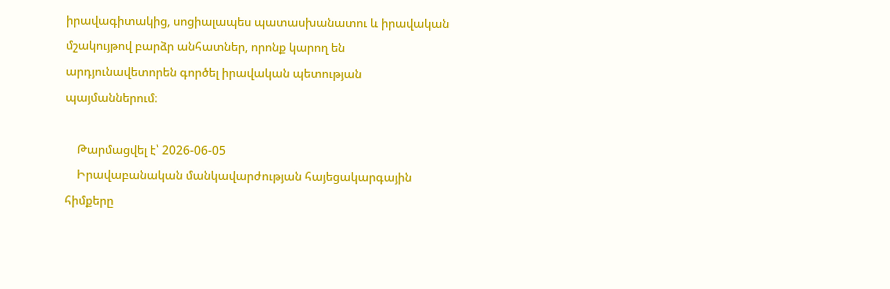իրավագիտակից, սոցիալապես պատասխանատու և իրավական մշակույթով բարձր անհատներ, որոնք կարող են արդյունավետորեն գործել իրավական պետության պայմաններում։

    Թարմացվել է՝ 2026-06-05
    Իրավաբանական մանկավարժության հայեցակարգային հիմքերը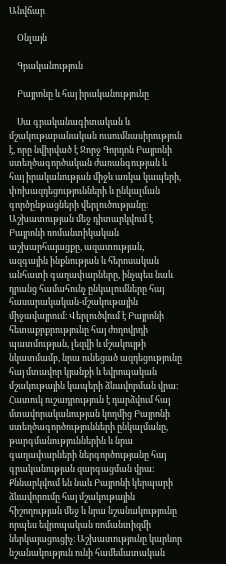Անվճար

    Օնլայն

    Գրականություն

    Բայրոնը և հայ իրականությունը

    Սա գրականագիտական և մշակութաբանական ուսումնասիրություն է, որը նվիրված է Ջորջ Գորդոն Բայրոնի ստեղծագործական ժառանգության և հայ իրականության միջև առկա կապերի, փոխազդեցությունների և ընկալման գործընթացների վերլուծությանը։ Աշխատության մեջ դիտարկվում է Բայրոնի ռոմանտիկական աշխարհայացքը, ազատության, ազգային ինքնության և հերոսական անհատի գաղափարները, ինչպես նաև դրանց համահունչ ընկալումները հայ հասարակական-մշակութային միջավայրում։ Վերլուծվում է Բայրոնի հետաքրքրությունը հայ ժողովրդի պատմության, լեզվի և մշակույթի նկատմամբ, նրա ունեցած ազդեցությունը հայ մտավոր կյանքի և եվրոպական մշակութային կապերի ձևավորման վրա։ Հատուկ ուշադրություն է դարձվում հայ մտավորականության կողմից Բայրոնի ստեղծագործությունների ընկալմանը, թարգմանություններին և նրա գաղափարների ներգործությանը հայ գրականության զարգացման վրա։ Քննարկվում են նաև Բայրոնի կերպարի ձևավորումը հայ մշակութային հիշողության մեջ և նրա նշանակությունը որպես եվրոպական ռոմանտիզմի ներկայացուցիչ։ Աշխատությունը կարևոր նշանակություն ունի համեմատական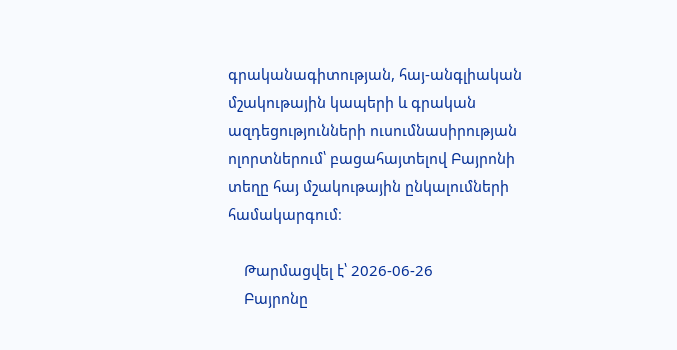գրականագիտության, հայ-անգլիական մշակութային կապերի և գրական ազդեցությունների ուսումնասիրության ոլորտներում՝ բացահայտելով Բայրոնի տեղը հայ մշակութային ընկալումների համակարգում։

    Թարմացվել է՝ 2026-06-26
    Բայրոնը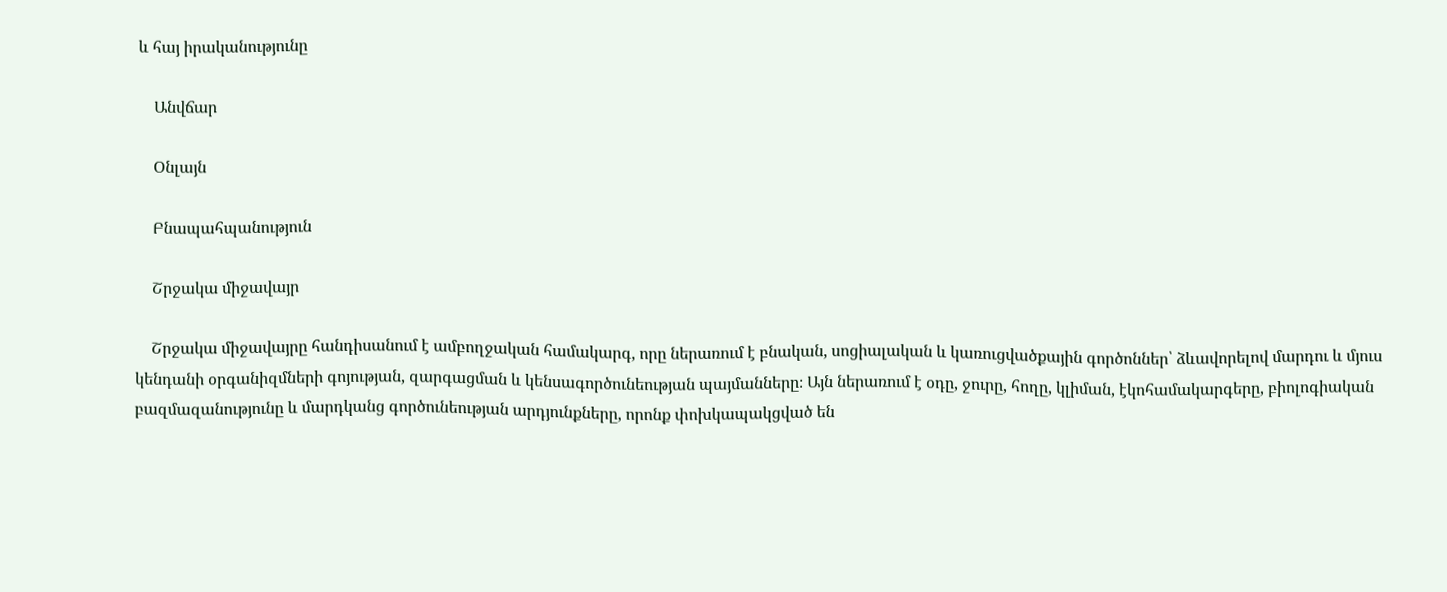և հայ իրականությունը

    Անվճար

    Օնլայն

    Բնապահպանություն

    Շրջակա միջավայր

    Շրջակա միջավայրը հանդիսանում է ամբողջական համակարգ, որը ներառում է բնական, սոցիալական և կառուցվածքային գործոններ՝ ձևավորելով մարդու և մյուս կենդանի օրգանիզմների գոյության, զարգացման և կենսագործունեության պայմանները։ Այն ներառում է օդը, ջուրը, հողը, կլիման, էկոհամակարգերը, բիոլոգիական բազմազանությունը և մարդկանց գործունեության արդյունքները, որոնք փոխկապակցված են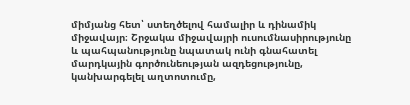միմյանց հետ՝ ստեղծելով համալիր և դինամիկ միջավայր։ Շրջակա միջավայրի ուսումնասիրությունը և պահպանությունը նպատակ ունի գնահատել մարդկային գործունեության ազդեցությունը, կանխարգելել աղտոտումը,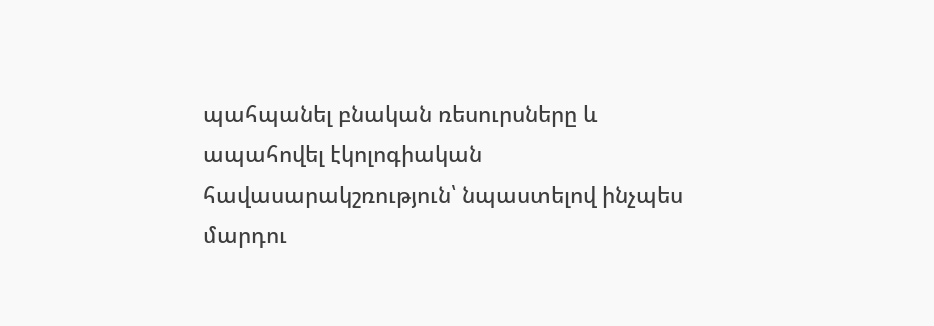պահպանել բնական ռեսուրսները և ապահովել էկոլոգիական հավասարակշռություն՝ նպաստելով ինչպես մարդու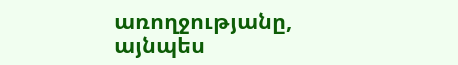առողջությանը, այնպես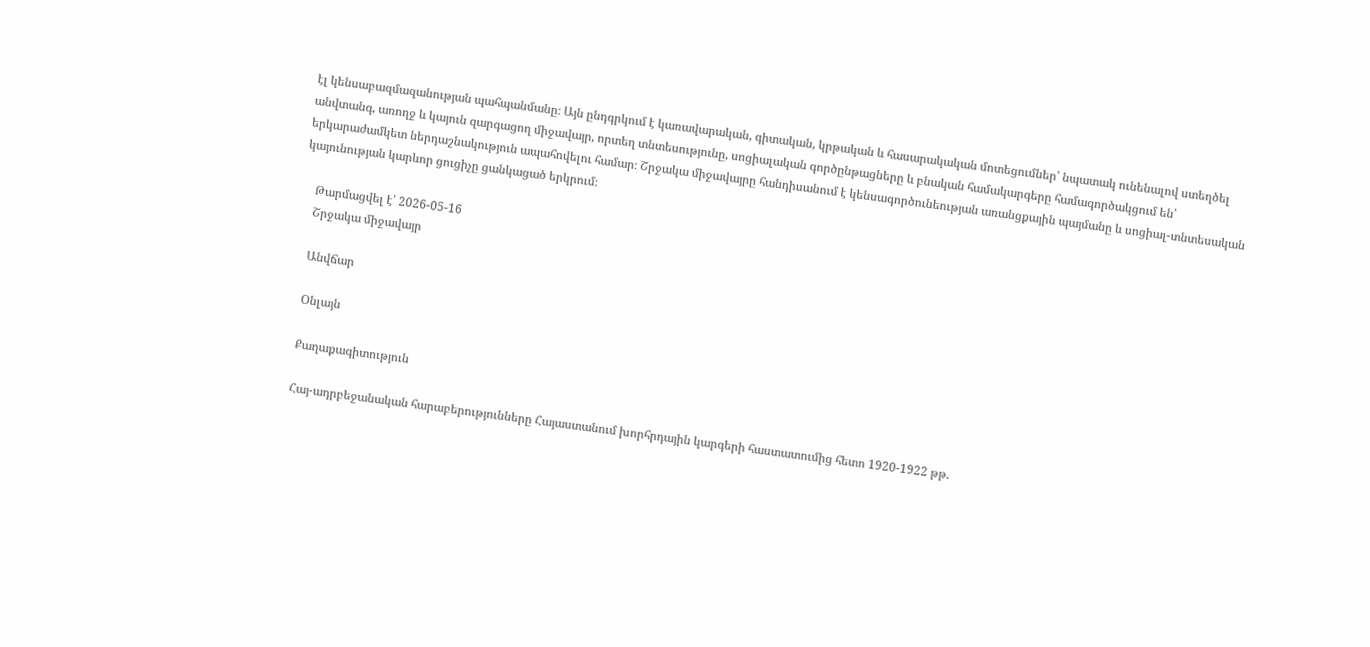էլ կենսաբազմազանության պահպանմանը։ Այն ընդգրկում է կառավարական, գիտական, կրթական և հասարակական մոտեցումներ՝ նպատակ ունենալով ստեղծել անվտանգ, առողջ և կայուն զարգացող միջավայր, որտեղ տնտեսությունը, սոցիալական գործընթացները և բնական համակարգերը համագործակցում են՝ երկարաժամկետ ներդաշնակություն ապահովելու համար։ Շրջակա միջավայրը հանդիսանում է կենսագործունեության առանցքային պայմանը և սոցիալ-տնտեսական կայունության կարևոր ցուցիչը ցանկացած երկրում։

    Թարմացվել է՝ 2026-05-16
    Շրջակա միջավայր

    Անվճար

    Օնլայն

    Քաղաքագիտություն

    Հայ-ադրբեջանական հարաբերությունները Հայաստանում խորհրդային կարգերի հաստատումից հետո 1920-1922 թթ.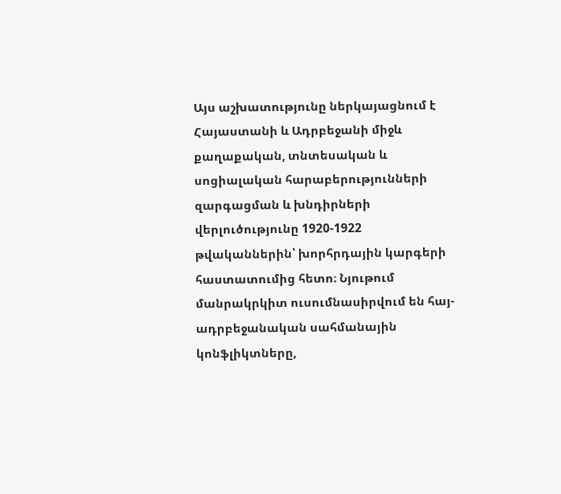Այս աշխատությունը ներկայացնում է Հայաստանի և Ադրբեջանի միջև քաղաքական, տնտեսական և սոցիալական հարաբերությունների զարգացման և խնդիրների վերլուծությունը 1920-1922 թվականներին՝ խորհրդային կարգերի հաստատումից հետո։ Նյութում մանրակրկիտ ուսումնասիրվում են հայ-ադրբեջանական սահմանային կոնֆլիկտները,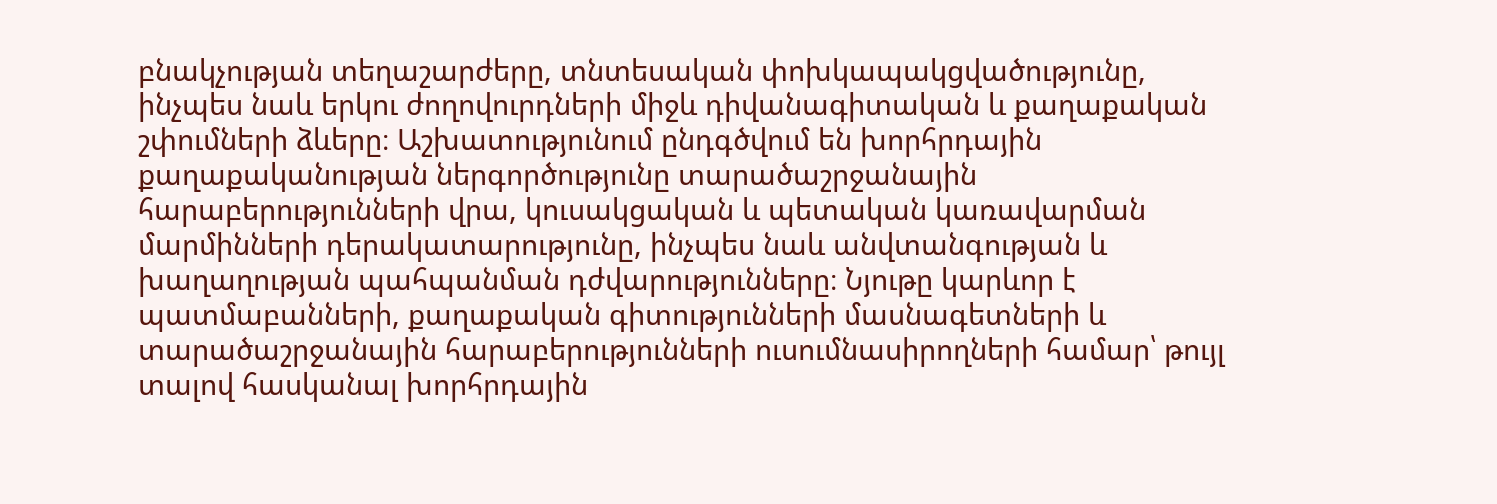բնակչության տեղաշարժերը, տնտեսական փոխկապակցվածությունը, ինչպես նաև երկու ժողովուրդների միջև դիվանագիտական և քաղաքական շփումների ձևերը։ Աշխատությունում ընդգծվում են խորհրդային քաղաքականության ներգործությունը տարածաշրջանային հարաբերությունների վրա, կուսակցական և պետական կառավարման մարմինների դերակատարությունը, ինչպես նաև անվտանգության և խաղաղության պահպանման դժվարությունները։ Նյութը կարևոր է պատմաբանների, քաղաքական գիտությունների մասնագետների և տարածաշրջանային հարաբերությունների ուսումնասիրողների համար՝ թույլ տալով հասկանալ խորհրդային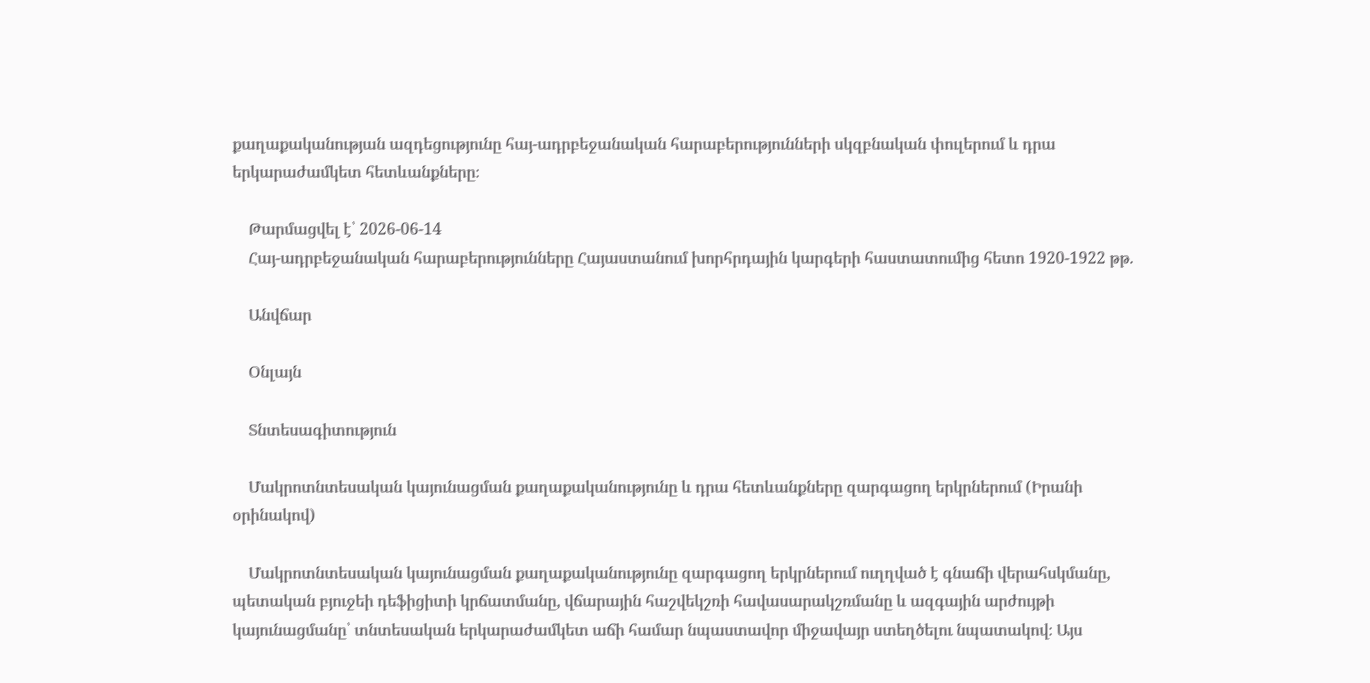քաղաքականության ազդեցությունը հայ-ադրբեջանական հարաբերությունների սկզբնական փուլերում և դրա երկարաժամկետ հետևանքները։

    Թարմացվել է՝ 2026-06-14
    Հայ-ադրբեջանական հարաբերությունները Հայաստանում խորհրդային կարգերի հաստատումից հետո 1920-1922 թթ.

    Անվճար

    Օնլայն

    Տնտեսագիտություն

    Մակրոտնտեսական կայունացման քաղաքականությունը և դրա հետևանքները զարգացող երկրներում (Իրանի օրինակով)

    Մակրոտնտեսական կայունացման քաղաքականությունը զարգացող երկրներում ուղղված է գնաճի վերահսկմանը, պետական բյուջեի դեֆիցիտի կրճատմանը, վճարային հաշվեկշռի հավասարակշռմանը և ազգային արժույթի կայունացմանը՝ տնտեսական երկարաժամկետ աճի համար նպաստավոր միջավայր ստեղծելու նպատակով։ Այս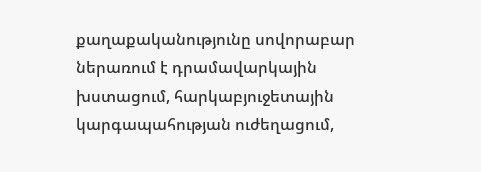քաղաքականությունը սովորաբար ներառում է դրամավարկային խստացում, հարկաբյուջետային կարգապահության ուժեղացում,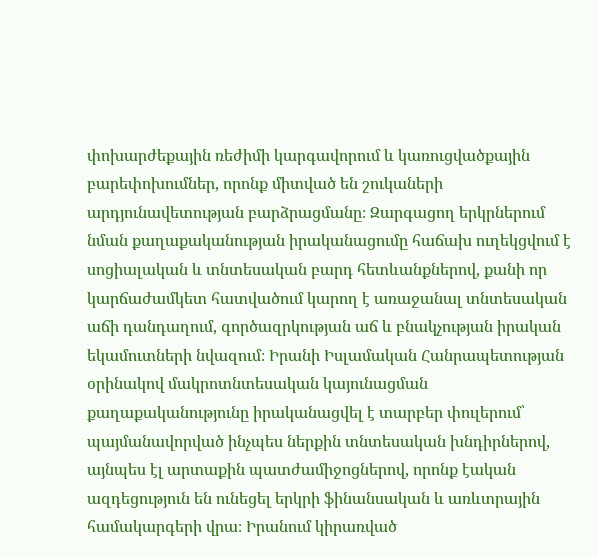փոխարժեքային ռեժիմի կարգավորում և կառուցվածքային բարեփոխումներ, որոնք միտված են շուկաների արդյունավետության բարձրացմանը։ Զարգացող երկրներում նման քաղաքականության իրականացումը հաճախ ուղեկցվում է սոցիալական և տնտեսական բարդ հետևանքներով, քանի որ կարճաժամկետ հատվածում կարող է առաջանալ տնտեսական աճի դանդաղում, գործազրկության աճ և բնակչության իրական եկամուտների նվազում։ Իրանի Իսլամական Հանրապետության օրինակով մակրոտնտեսական կայունացման քաղաքականությունը իրականացվել է տարբեր փուլերում՝ պայմանավորված ինչպես ներքին տնտեսական խնդիրներով, այնպես էլ արտաքին պատժամիջոցներով, որոնք էական ազդեցություն են ունեցել երկրի ֆինանսական և առևտրային համակարգերի վրա։ Իրանում կիրառված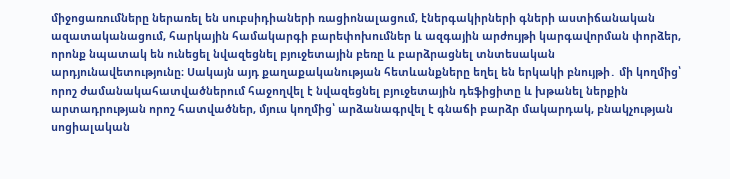միջոցառումները ներառել են սուբսիդիաների ռացիոնալացում, էներգակիրների գների աստիճանական ազատականացում, հարկային համակարգի բարեփոխումներ և ազգային արժույթի կարգավորման փորձեր, որոնք նպատակ են ունեցել նվազեցնել բյուջետային բեռը և բարձրացնել տնտեսական արդյունավետությունը։ Սակայն այդ քաղաքականության հետևանքները եղել են երկակի բնույթի․ մի կողմից՝ որոշ ժամանակահատվածներում հաջողվել է նվազեցնել բյուջետային դեֆիցիտը և խթանել ներքին արտադրության որոշ հատվածներ, մյուս կողմից՝ արձանագրվել է գնաճի բարձր մակարդակ, բնակչության սոցիալական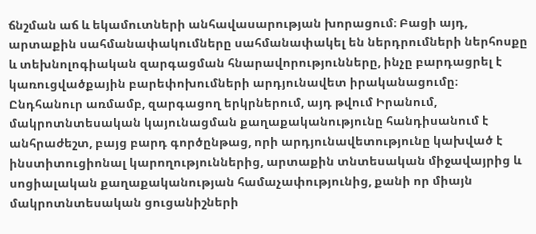ճնշման աճ և եկամուտների անհավասարության խորացում։ Բացի այդ, արտաքին սահմանափակումները սահմանափակել են ներդրումների ներհոսքը և տեխնոլոգիական զարգացման հնարավորությունները, ինչը բարդացրել է կառուցվածքային բարեփոխումների արդյունավետ իրականացումը։ Ընդհանուր առմամբ, զարգացող երկրներում, այդ թվում Իրանում, մակրոտնտեսական կայունացման քաղաքականությունը հանդիսանում է անհրաժեշտ, բայց բարդ գործընթաց, որի արդյունավետությունը կախված է ինստիտուցիոնալ կարողություններից, արտաքին տնտեսական միջավայրից և սոցիալական քաղաքականության համաչափությունից, քանի որ միայն մակրոտնտեսական ցուցանիշների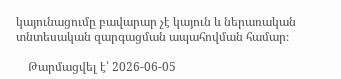կայունացումը բավարար չէ կայուն և ներառական տնտեսական զարգացման ապահովման համար։

    Թարմացվել է՝ 2026-06-05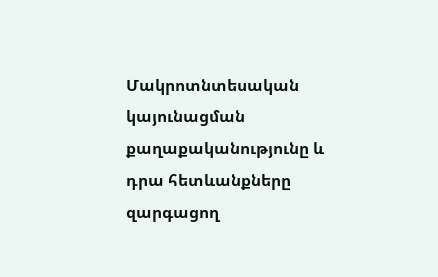Մակրոտնտեսական կայունացման քաղաքականությունը և դրա հետևանքները զարգացող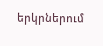երկրներում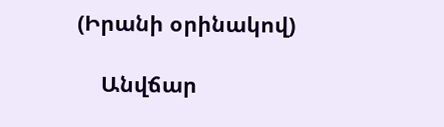(Իրանի օրինակով)

    Անվճար